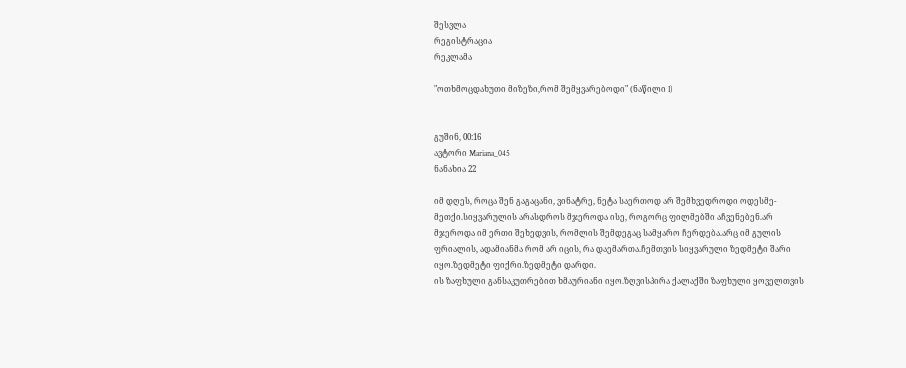შესვლა
რეგისტრაცია
რეკლამა

"ოთხმოცდახუთი მიზეზი,რომ შემყვარებოდი" (ნაწილი I)


გუშინ, 00:16
ავტორი Mariana_045
ნანახია 22

იმ დღეს, როცა შენ გაგაცანი, ვინატრე, ნეტა საერთოდ არ შემხვედროდი ოდესმე-მეთქი.სიყვარულის არასდროს მჯეროდა ისე, როგორც ფილმებში აჩვენებენ.არ მჯეროდა იმ ერთი შეხედვის, რომლის შემდეგაც სამყარო ჩერდება.არც იმ გულის ფრიალის, ადამიანმა რომ არ იცის, რა დაემართა.ჩემთვის სიყვარული ზედმეტი შარი იყო.ზედმეტი ფიქრი.ზედმეტი დარდი.
ის ზაფხული განსაკუთრებით ხმაურიანი იყო.ზღვისპირა ქალაქში ზაფხული ყოველთვის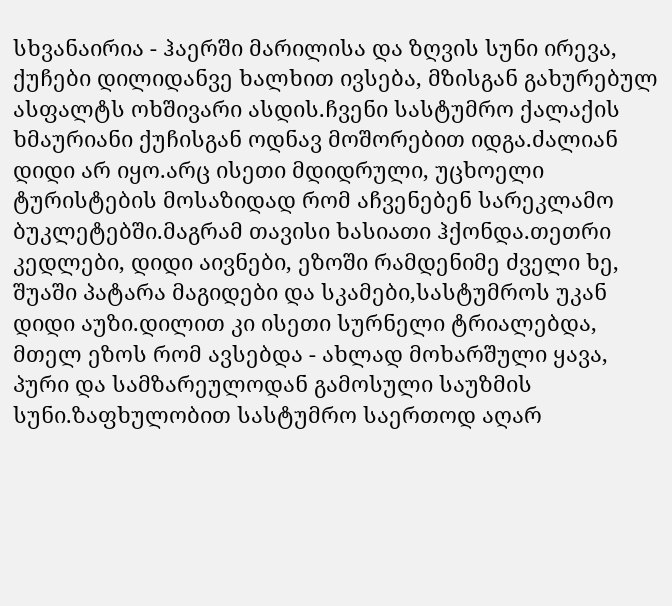სხვანაირია - ჰაერში მარილისა და ზღვის სუნი ირევა, ქუჩები დილიდანვე ხალხით ივსება, მზისგან გახურებულ ასფალტს ოხშივარი ასდის.ჩვენი სასტუმრო ქალაქის ხმაურიანი ქუჩისგან ოდნავ მოშორებით იდგა.ძალიან დიდი არ იყო.არც ისეთი მდიდრული, უცხოელი ტურისტების მოსაზიდად რომ აჩვენებენ სარეკლამო ბუკლეტებში.მაგრამ თავისი ხასიათი ჰქონდა.თეთრი კედლები, დიდი აივნები, ეზოში რამდენიმე ძველი ხე, შუაში პატარა მაგიდები და სკამები,სასტუმროს უკან დიდი აუზი.დილით კი ისეთი სურნელი ტრიალებდა, მთელ ეზოს რომ ავსებდა - ახლად მოხარშული ყავა, პური და სამზარეულოდან გამოსული საუზმის სუნი.ზაფხულობით სასტუმრო საერთოდ აღარ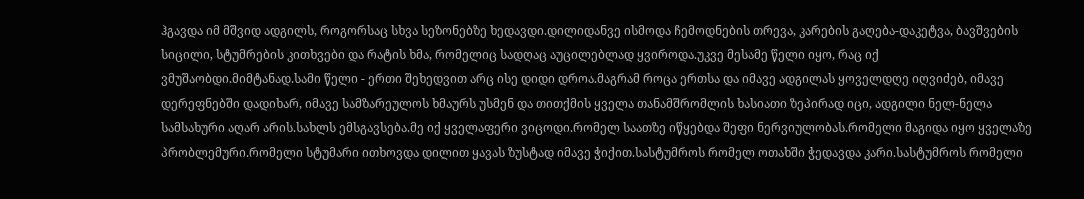ჰგავდა იმ მშვიდ ადგილს, როგორსაც სხვა სეზონებზე ხედავდი.დილიდანვე ისმოდა ჩემოდნების თრევა, კარების გაღება-დაკეტვა, ბავშვების სიცილი, სტუმრების კითხვები და რატის ხმა, რომელიც სადღაც აუცილებლად ყვიროდა.უკვე მესამე წელი იყო, რაც იქ ვმუშაობდი.მიმტანად.სამი წელი - ერთი შეხედვით არც ისე დიდი დროა.მაგრამ როცა ერთსა და იმავე ადგილას ყოველდღე იღვიძებ, იმავე დერეფნებში დადიხარ, იმავე სამზარეულოს ხმაურს უსმენ და თითქმის ყველა თანამშრომლის ხასიათი ზეპირად იცი, ადგილი ნელ-ნელა სამსახური აღარ არის.სახლს ემსგავსება.მე იქ ყველაფერი ვიცოდი.რომელ საათზე იწყებდა შეფი ნერვიულობას.რომელი მაგიდა იყო ყველაზე პრობლემური.რომელი სტუმარი ითხოვდა დილით ყავას ზუსტად იმავე ჭიქით.სასტუმროს რომელ ოთახში ჭედავდა კარი.სასტუმროს რომელი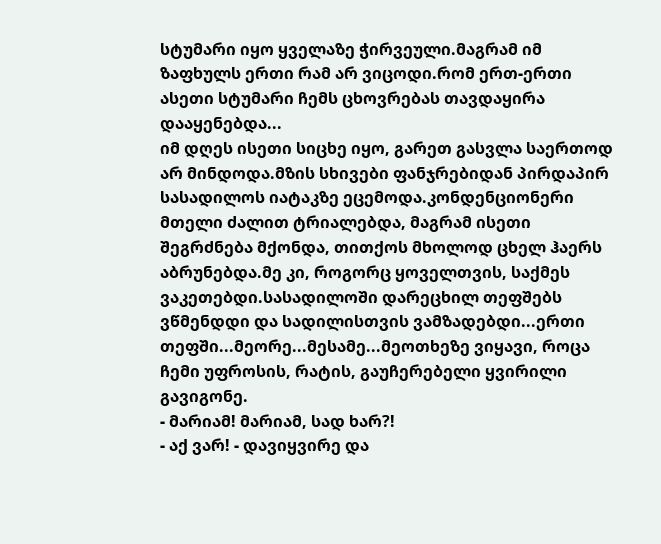სტუმარი იყო ყველაზე ჭირვეული.მაგრამ იმ ზაფხულს ერთი რამ არ ვიცოდი.რომ ერთ-ერთი ასეთი სტუმარი ჩემს ცხოვრებას თავდაყირა დააყენებდა...
იმ დღეს ისეთი სიცხე იყო, გარეთ გასვლა საერთოდ არ მინდოდა.მზის სხივები ფანჯრებიდან პირდაპირ სასადილოს იატაკზე ეცემოდა.კონდენციონერი მთელი ძალით ტრიალებდა, მაგრამ ისეთი შეგრძნება მქონდა, თითქოს მხოლოდ ცხელ ჰაერს აბრუნებდა.მე კი, როგორც ყოველთვის, საქმეს ვაკეთებდი.სასადილოში დარეცხილ თეფშებს ვწმენდდი და სადილისთვის ვამზადებდი...ერთი თეფში...მეორე...მესამე...მეოთხეზე ვიყავი, როცა ჩემი უფროსის, რატის, გაუჩერებელი ყვირილი გავიგონე.
- მარიამ! მარიამ, სად ხარ?!
- აქ ვარ! - დავიყვირე და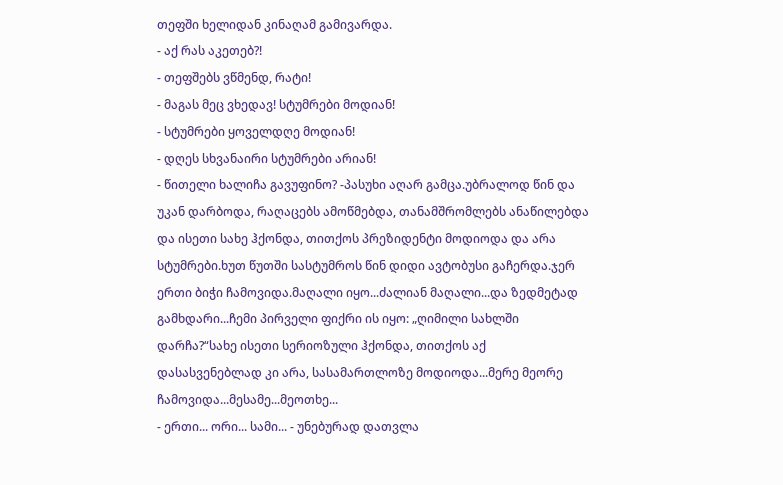თეფში ხელიდან კინაღამ გამივარდა.
- აქ რას აკეთებ?!
- თეფშებს ვწმენდ, რატი!
- მაგას მეც ვხედავ! სტუმრები მოდიან!
- სტუმრები ყოველდღე მოდიან!
- დღეს სხვანაირი სტუმრები არიან!
- წითელი ხალიჩა გავუფინო? -პასუხი აღარ გამცა.უბრალოდ წინ და უკან დარბოდა, რაღაცებს ამოწმებდა, თანამშრომლებს ანაწილებდა და ისეთი სახე ჰქონდა, თითქოს პრეზიდენტი მოდიოდა და არა სტუმრები.ხუთ წუთში სასტუმროს წინ დიდი ავტობუსი გაჩერდა.ჯერ ერთი ბიჭი ჩამოვიდა.მაღალი იყო...ძალიან მაღალი...და ზედმეტად გამხდარი...ჩემი პირველი ფიქრი ის იყო: „ღიმილი სახლში დარჩა?“სახე ისეთი სერიოზული ჰქონდა, თითქოს აქ დასასვენებლად კი არა, სასამართლოზე მოდიოდა...მერე მეორე ჩამოვიდა...მესამე...მეოთხე...
- ერთი... ორი... სამი... - უნებურად დათვლა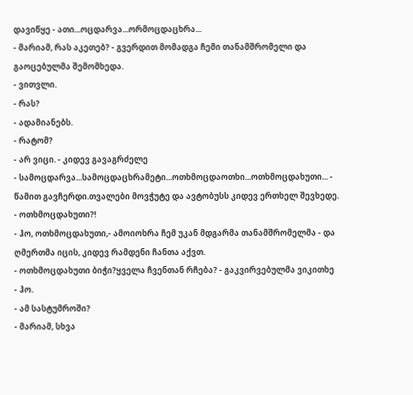დავიწყე - ათი...ოცდარვა...ორმოცდაცხრა...
- მარიამ, რას აკეთებ? - გვერდით მომადგა ჩემი თანამშრომელი და გაოცებულმა შემომხედა.
- ვითვლი.
- რას?
- ადამიანებს.
- რატომ?
- არ ვიცი. - კიდევ გავაგრძელე
- სამოცდარვა...სამოცდაცხრამეტი...ოთხმოცდაოთხი...ოთხმოცდახუთი... - წამით გავჩერდი.თვალები მოვჭუტე და ავტობუსს კიდევ ერთხელ შევხედე.
- ოთხმოცდახუთი?!
- ჰო, ოთხმოცდახუთი,- ამოიოხრა ჩემ უკან მდგარმა თანამშრომელმა - და ღმერთმა იცის, კიდევ რამდენი ჩანთა აქვთ.
- ოთხმოცდახუთი ბიჭი?ყველა ჩვენთან რჩება? - გაკვირვებულმა ვიკითხე
- ჰო.
- ამ სასტუმროში?
- მარიამ, სხვა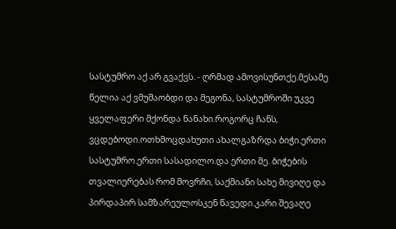სასტუმრო აქ არ გვაქვს. - ღრმად ამოვისუნთქე.მესამე წელია აქ ვმუშაობდი და მეგონა, სასტუმროში უკვე ყველაფერი მქონდა ნანახი.როგორც ჩანს, ვცდებოდი.ოთხმოცდახუთი ახალგაზრდა ბიჭი.ერთი სასტუმრო.ერთი სასადილო.და ერთი მე. ბიჭების თვალიერებას რომ მოვრჩი, საქმიანი სახე მივიღე და პირდაპირ სამზარეულოსკენ წავედი.კარი შევაღე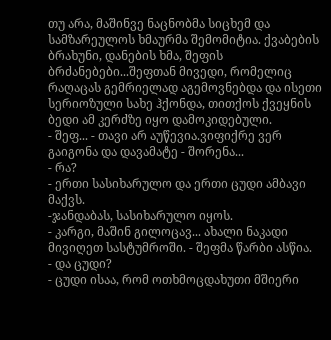თუ არა, მაშინვე ნაცნობმა სიცხემ და სამზარეულოს ხმაურმა შემომიტია. ქვაბების ბრახუნი, დანების ხმა, შეფის ბრძანებები...შეფთან მივედი, რომელიც რაღაცას გემრიელად აგემოვნებდა და ისეთი სერიოზული სახე ჰქონდა, თითქოს ქვეყნის ბედი ამ კერძზე იყო დამოკიდებული.
- შეფ... - თავი არ აუწევია.ვიფიქრე ვერ გაიგონა და დავამატე - შორენა...
- რა?
- ერთი სასიხარულო და ერთი ცუდი ამბავი მაქვს.
-ჯანდაბას, სასიხარულო იყოს.
- კარგი, მაშინ გილოცავ... ახალი ნაკადი მივიღეთ სასტუმროში. - შეფმა წარბი ასწია.
- და ცუდი?
- ცუდი ისაა, რომ ოთხმოცდახუთი მშიერი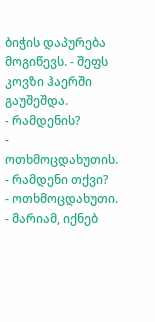ბიჭის დაპურება მოგიწევს. - შეფს კოვზი ჰაერში გაუშეშდა.
- რამდენის?
- ოთხმოცდახუთის.
- რამდენი თქვი?
- ოთხმოცდახუთი.
- მარიამ, იქნებ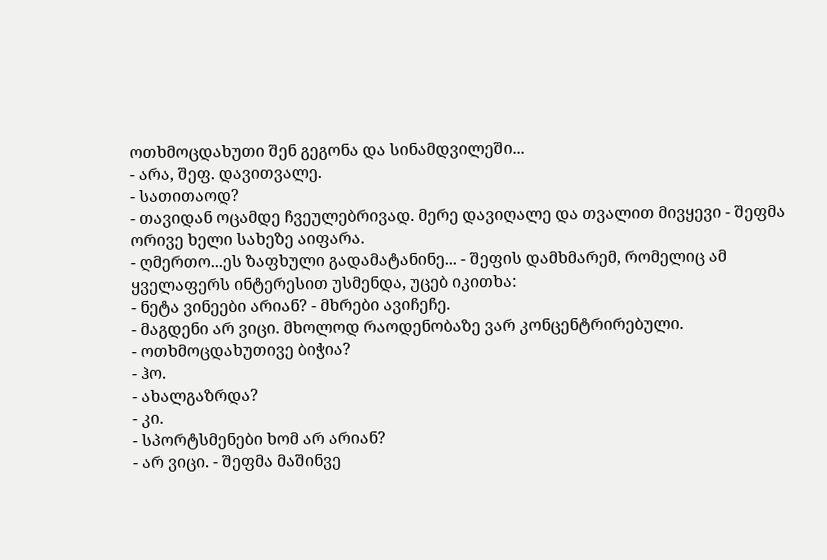ოთხმოცდახუთი შენ გეგონა და სინამდვილეში...
- არა, შეფ. დავითვალე.
- სათითაოდ?
- თავიდან ოცამდე ჩვეულებრივად. მერე დავიღალე და თვალით მივყევი - შეფმა ორივე ხელი სახეზე აიფარა.
- ღმერთო...ეს ზაფხული გადამატანინე... - შეფის დამხმარემ, რომელიც ამ ყველაფერს ინტერესით უსმენდა, უცებ იკითხა:
- ნეტა ვინეები არიან? - მხრები ავიჩეჩე.
- მაგდენი არ ვიცი. მხოლოდ რაოდენობაზე ვარ კონცენტრირებული.
- ოთხმოცდახუთივე ბიჭია?
- ჰო.
- ახალგაზრდა?
- კი.
- სპორტსმენები ხომ არ არიან?
- არ ვიცი. - შეფმა მაშინვე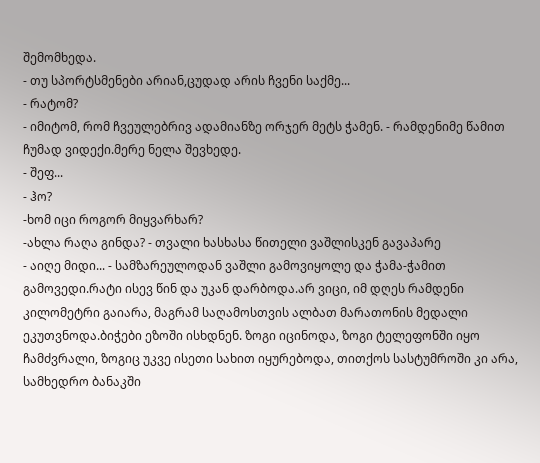შემომხედა.
- თუ სპორტსმენები არიან,ცუდად არის ჩვენი საქმე...
- რატომ?
- იმიტომ, რომ ჩვეულებრივ ადამიანზე ორჯერ მეტს ჭამენ. - რამდენიმე წამით ჩუმად ვიდექი.მერე ნელა შევხედე.
- შეფ...
- ჰო?
-ხომ იცი როგორ მიყვარხარ?
-ახლა რაღა გინდა? - თვალი ხასხასა წითელი ვაშლისკენ გავაპარე
- აიღე მიდი... - სამზარეულოდან ვაშლი გამოვიყოლე და ჭამა-ჭამით გამოვედი.რატი ისევ წინ და უკან დარბოდა.არ ვიცი, იმ დღეს რამდენი კილომეტრი გაიარა, მაგრამ საღამოსთვის ალბათ მარათონის მედალი ეკუთვნოდა.ბიჭები ეზოში ისხდნენ. ზოგი იცინოდა, ზოგი ტელეფონში იყო ჩამძვრალი, ზოგიც უკვე ისეთი სახით იყურებოდა, თითქოს სასტუმროში კი არა, სამხედრო ბანაკში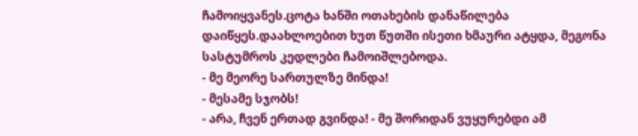ჩამოიყვანეს.ცოტა ხანში ოთახების დანაწილება დაიწყეს.დაახლოებით ხუთ წუთში ისეთი ხმაური ატყდა, მეგონა სასტუმროს კედლები ჩამოიშლებოდა.
- მე მეორე სართულზე მინდა!
- მესამე სჯობს!
- არა, ჩვენ ერთად გვინდა! - მე შორიდან ვუყურებდი ამ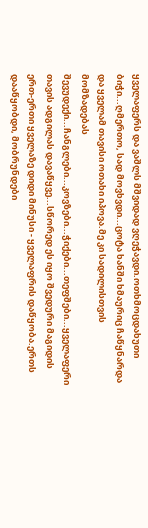ყველაფერს და ვაშლს მშვიდად ვღეჭავდი.ოთხმოცდახუთი ბიჭი...ღმერთო, სად მოვხვდი...ცოტა ხანში ხმაურიც ჩაწყნარდა და ყველამ თავისი ოთახი იპოვა.მე კი სადილისთვის მომზადებას შევუდექი...ჩანგლები...კოვზები...ჭიქები...თეფშები...ყველაფერი თავის ადგილას დავაწყვე...სწორედ ეს იყო შვედური მაგიდის ერთ-ერთი ყველაზე დიდი მინუსი - ყველაფრის დაწყობა.ერთს დააწყობდი, მობრუნდები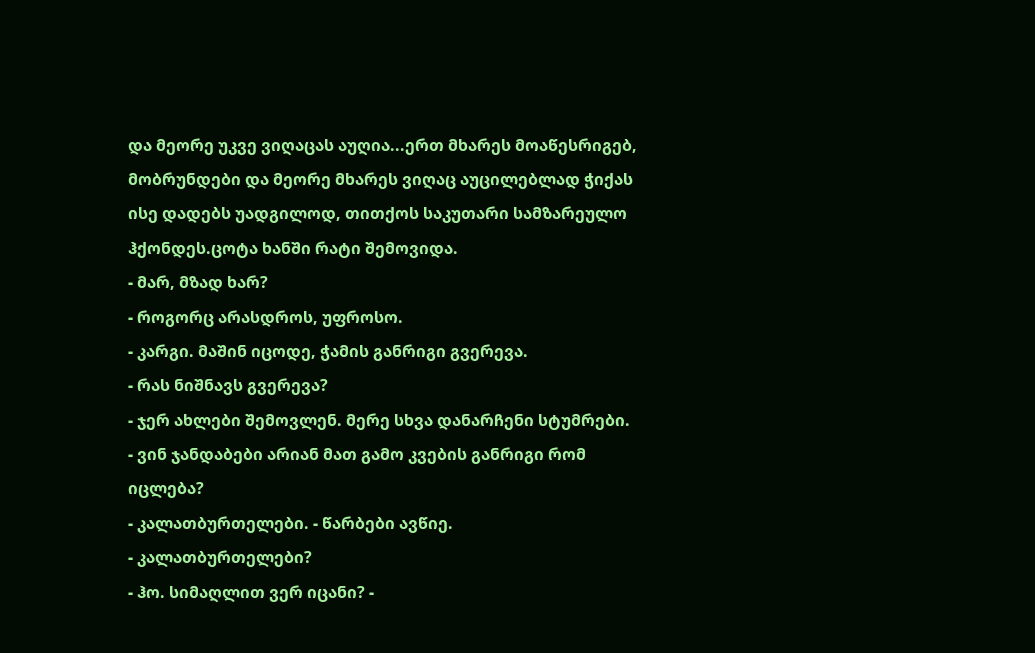და მეორე უკვე ვიღაცას აუღია...ერთ მხარეს მოაწესრიგებ, მობრუნდები და მეორე მხარეს ვიღაც აუცილებლად ჭიქას ისე დადებს უადგილოდ, თითქოს საკუთარი სამზარეულო ჰქონდეს.ცოტა ხანში რატი შემოვიდა.
- მარ, მზად ხარ?
- როგორც არასდროს, უფროსო.
- კარგი. მაშინ იცოდე, ჭამის განრიგი გვერევა.
- რას ნიშნავს გვერევა?
- ჯერ ახლები შემოვლენ. მერე სხვა დანარჩენი სტუმრები.
- ვინ ჯანდაბები არიან მათ გამო კვების განრიგი რომ იცლება?
- კალათბურთელები. - წარბები ავწიე.
- კალათბურთელები?
- ჰო. სიმაღლით ვერ იცანი? -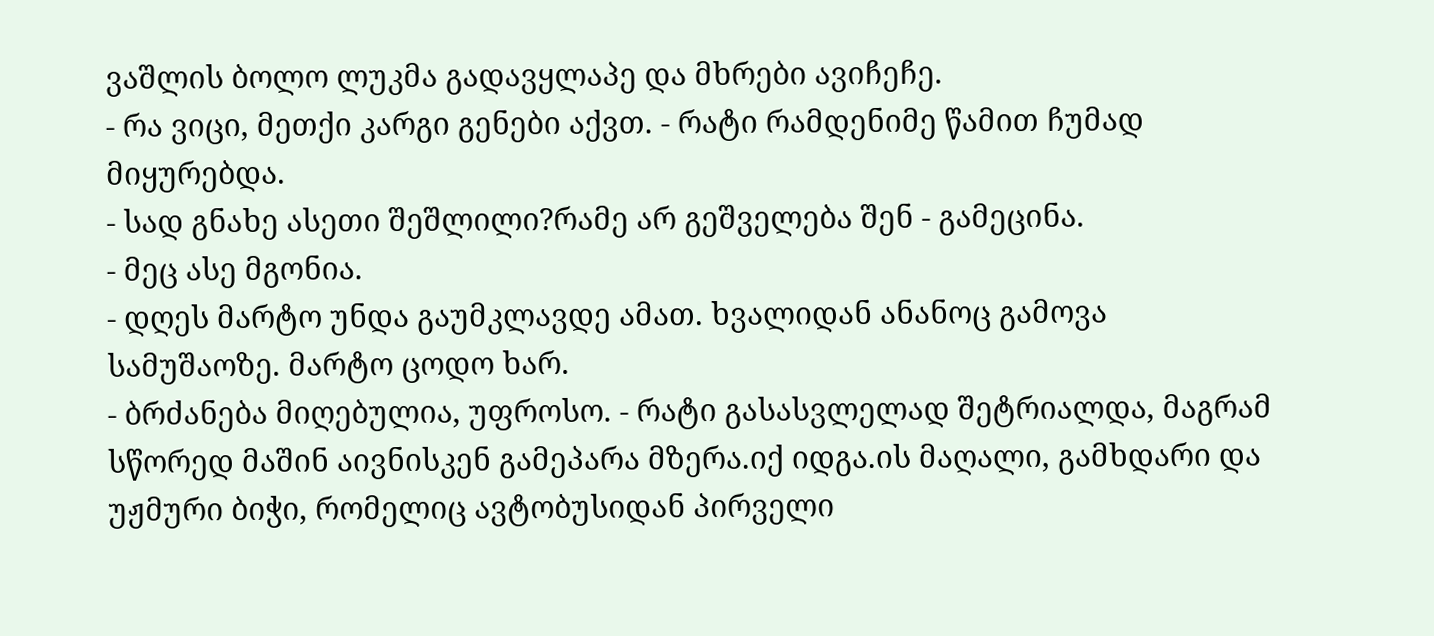ვაშლის ბოლო ლუკმა გადავყლაპე და მხრები ავიჩეჩე.
- რა ვიცი, მეთქი კარგი გენები აქვთ. - რატი რამდენიმე წამით ჩუმად მიყურებდა.
- სად გნახე ასეთი შეშლილი?რამე არ გეშველება შენ - გამეცინა.
- მეც ასე მგონია.
- დღეს მარტო უნდა გაუმკლავდე ამათ. ხვალიდან ანანოც გამოვა სამუშაოზე. მარტო ცოდო ხარ.
- ბრძანება მიღებულია, უფროსო. - რატი გასასვლელად შეტრიალდა, მაგრამ სწორედ მაშინ აივნისკენ გამეპარა მზერა.იქ იდგა.ის მაღალი, გამხდარი და უჟმური ბიჭი, რომელიც ავტობუსიდან პირველი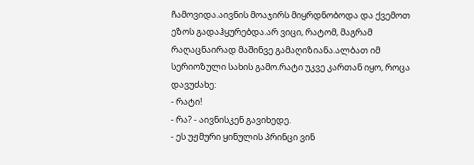ჩამოვიდა.აივნის მოაჯირს მიყრდნობოდა და ქვემოთ ეზოს გადაჰყურებდა.არ ვიცი, რატომ, მაგრამ რაღაცნაირად მაშინვე გამაღიზიანა.ალბათ იმ სერიოზული სახის გამო.რატი უკვე კართან იყო, როცა დავუძახე:
- რატი!
- რა? - აივნისკენ გავიხედე.
- ეს უჟმური ყინულის პრინცი ვინ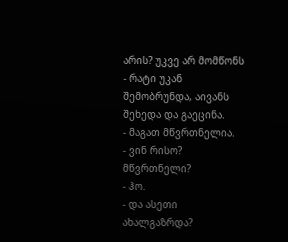არის? უკვე არ მომწონს - რატი უკან შემობრუნდა, აივანს შეხედა და გაეცინა.
- მაგათ მწვრთნელია.
- ვინ რისო? მწვრთნელი?
- ჰო.
- და ასეთი ახალგაზრდა?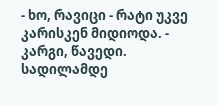- ხო, რავიცი - რატი უკვე კარისკენ მიდიოდა. - კარგი, წავედი. სადილამდე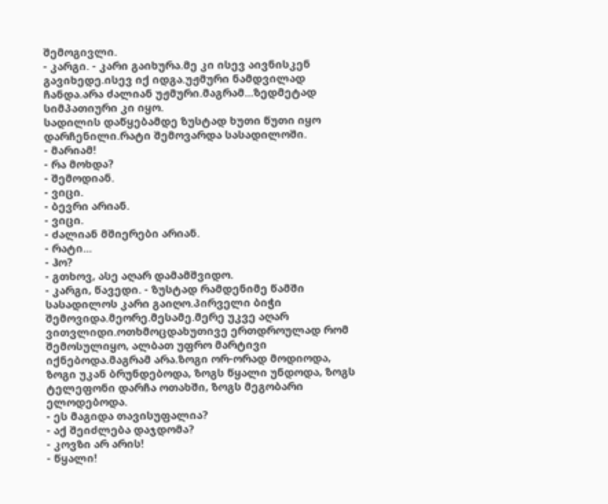შემოგივლი.
- კარგი. - კარი გაიხურა.მე კი ისევ აივნისკენ გავიხედე.ისევ იქ იდგა.უჟმური ნამდვილად ჩანდა.არა ძალიან უჟმური.მაგრამ...ზედმეტად სიმპათიური კი იყო.
სადილის დაწყებამდე ზუსტად ხუთი წუთი იყო დარჩენილი.რატი შემოვარდა სასადილოში.
- მარიამ!
- რა მოხდა?
- შემოდიან.
- ვიცი.
- ბევრი არიან.
- ვიცი.
- ძალიან მშიერები არიან.
- რატი...
- ჰო?
- გთხოვ, ასე აღარ დამამშვიდო.
- კარგი, წავედი. - ზუსტად რამდენიმე წამში სასადილოს კარი გაიღო.პირველი ბიჭი შემოვიდა.მეორე.მესამე.მერე უკვე აღარ ვითვლიდი.ოთხმოცდახუთივე ერთდროულად რომ შემოსულიყო, ალბათ უფრო მარტივი იქნებოდა.მაგრამ არა.ზოგი ორ-ორად მოდიოდა, ზოგი უკან ბრუნდებოდა, ზოგს წყალი უნდოდა, ზოგს ტელეფონი დარჩა ოთახში, ზოგს მეგობარი ელოდებოდა.
- ეს მაგიდა თავისუფალია?
- აქ შეიძლება დაჯდომა?
- კოვზი არ არის!
- წყალი!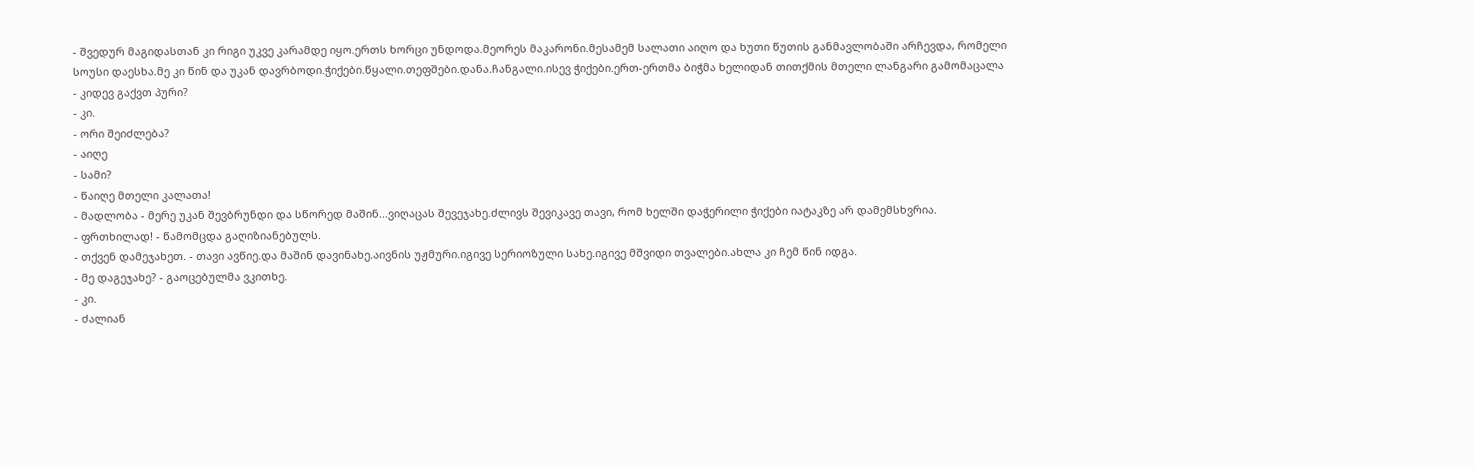- შვედურ მაგიდასთან კი რიგი უკვე კარამდე იყო.ერთს ხორცი უნდოდა.მეორეს მაკარონი.მესამემ სალათი აიღო და ხუთი წუთის განმავლობაში არჩევდა, რომელი სოუსი დაესხა.მე კი წინ და უკან დავრბოდი.ჭიქები.წყალი.თეფშები.დანა.ჩანგალი.ისევ ჭიქები.ერთ-ერთმა ბიჭმა ხელიდან თითქმის მთელი ლანგარი გამომაცალა
- კიდევ გაქვთ პური?
- კი.
- ორი შეიძლება?
- აიღე
- სამი?
- წაიღე მთელი კალათა!
- მადლობა - მერე უკან შევბრუნდი და სწორედ მაშინ...ვიღაცას შევეჯახე.ძლივს შევიკავე თავი, რომ ხელში დაჭერილი ჭიქები იატაკზე არ დამემსხვრია.
- ფრთხილად! - წამომცდა გაღიზიანებულს.
- თქვენ დამეჯახეთ. - თავი ავწიე.და მაშინ დავინახე.აივნის უჟმური.იგივე სერიოზული სახე.იგივე მშვიდი თვალები.ახლა კი ჩემ წინ იდგა.
- მე დაგეჯახე? - გაოცებულმა ვკითხე.
- კი.
- ძალიან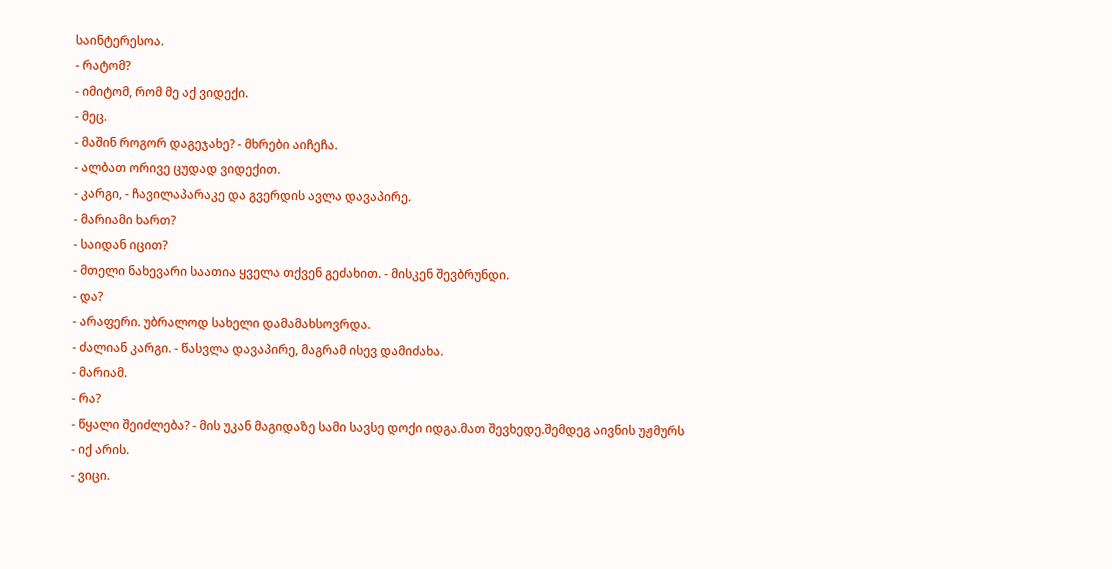საინტერესოა.
- რატომ?
- იმიტომ, რომ მე აქ ვიდექი.
- მეც.
- მაშინ როგორ დაგეჯახე? - მხრები აიჩეჩა.
- ალბათ ორივე ცუდად ვიდექით.
- კარგი, - ჩავილაპარაკე და გვერდის ავლა დავაპირე.
- მარიამი ხართ?
- საიდან იცით?
- მთელი ნახევარი საათია ყველა თქვენ გეძახით. - მისკენ შევბრუნდი.
- და?
- არაფერი. უბრალოდ სახელი დამამახსოვრდა.
- ძალიან კარგი. - წასვლა დავაპირე, მაგრამ ისევ დამიძახა.
- მარიამ.
- რა?
- წყალი შეიძლება? - მის უკან მაგიდაზე სამი სავსე დოქი იდგა.მათ შევხედე.შემდეგ აივნის უჟმურს
- იქ არის.
- ვიცი.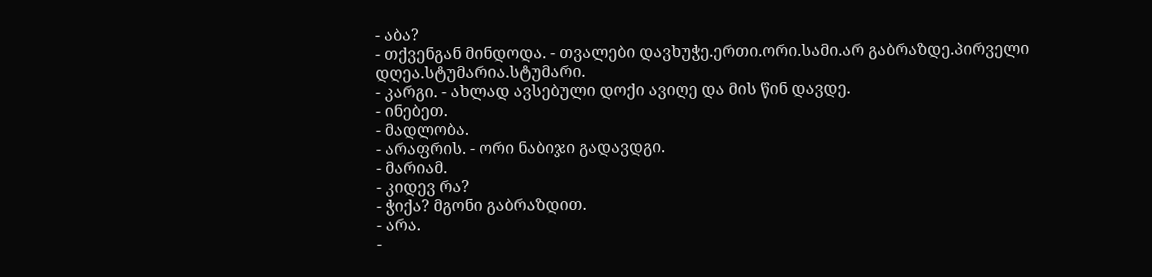- აბა?
- თქვენგან მინდოდა. - თვალები დავხუჭე.ერთი.ორი.სამი.არ გაბრაზდე.პირველი დღეა.სტუმარია.სტუმარი.
- კარგი. - ახლად ავსებული დოქი ავიღე და მის წინ დავდე.
- ინებეთ.
- მადლობა.
- არაფრის. - ორი ნაბიჯი გადავდგი.
- მარიამ.
- კიდევ რა?
- ჭიქა? მგონი გაბრაზდით.
- არა.
-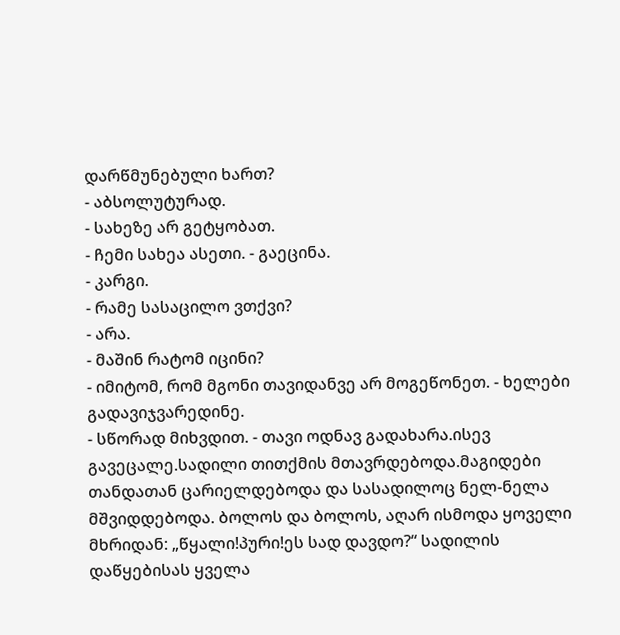დარწმუნებული ხართ?
- აბსოლუტურად.
- სახეზე არ გეტყობათ.
- ჩემი სახეა ასეთი. - გაეცინა.
- კარგი.
- რამე სასაცილო ვთქვი?
- არა.
- მაშინ რატომ იცინი?
- იმიტომ, რომ მგონი თავიდანვე არ მოგეწონეთ. - ხელები გადავიჯვარედინე.
- სწორად მიხვდით. - თავი ოდნავ გადახარა.ისევ გავეცალე.სადილი თითქმის მთავრდებოდა.მაგიდები თანდათან ცარიელდებოდა და სასადილოც ნელ-ნელა მშვიდდებოდა. ბოლოს და ბოლოს, აღარ ისმოდა ყოველი მხრიდან: „წყალი!პური!ეს სად დავდო?“ სადილის დაწყებისას ყველა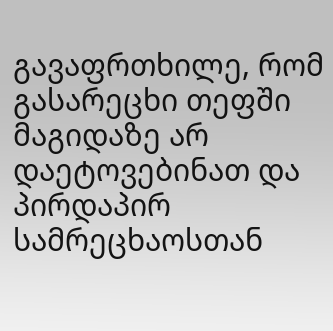გავაფრთხილე, რომ გასარეცხი თეფში მაგიდაზე არ დაეტოვებინათ და პირდაპირ სამრეცხაოსთან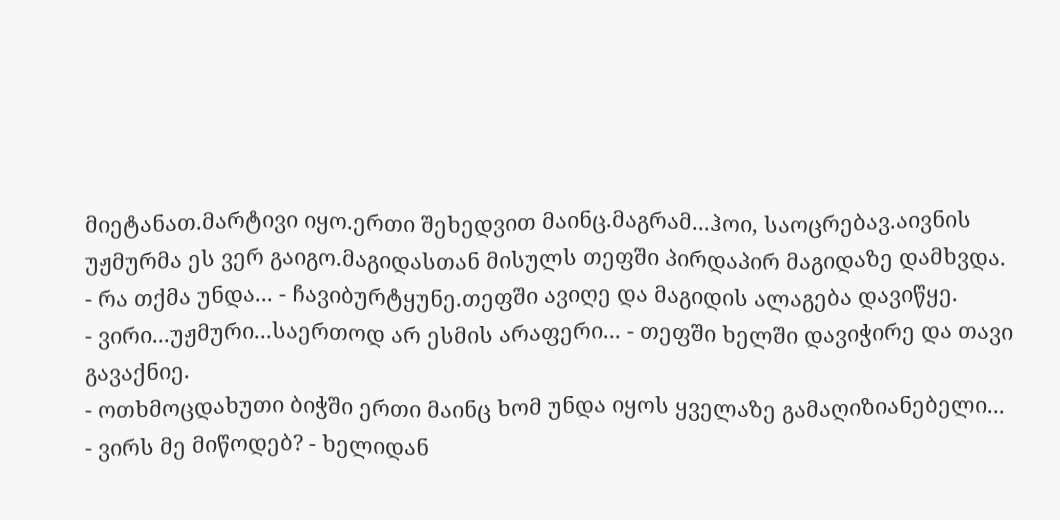მიეტანათ.მარტივი იყო.ერთი შეხედვით მაინც.მაგრამ...ჰოი, საოცრებავ.აივნის უჟმურმა ეს ვერ გაიგო.მაგიდასთან მისულს თეფში პირდაპირ მაგიდაზე დამხვდა.
- რა თქმა უნდა... - ჩავიბურტყუნე.თეფში ავიღე და მაგიდის ალაგება დავიწყე.
- ვირი...უჟმური...საერთოდ არ ესმის არაფერი... - თეფში ხელში დავიჭირე და თავი გავაქნიე.
- ოთხმოცდახუთი ბიჭში ერთი მაინც ხომ უნდა იყოს ყველაზე გამაღიზიანებელი...
- ვირს მე მიწოდებ? - ხელიდან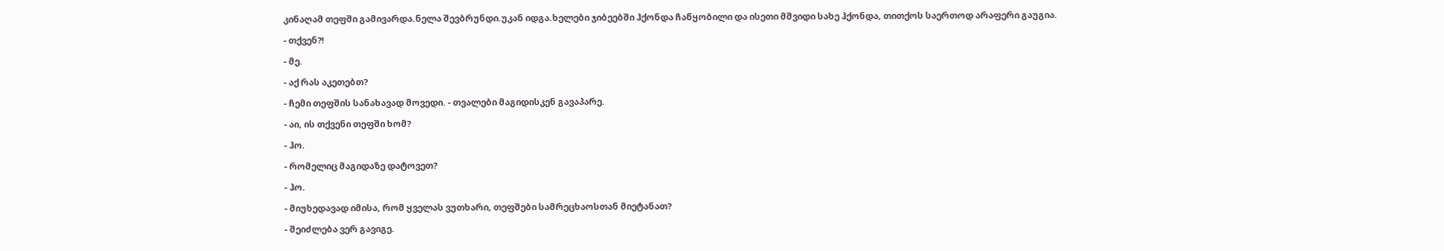კინაღამ თეფში გამივარდა.ნელა შევბრუნდი.უკან იდგა.ხელები ჯიბეებში ჰქონდა ჩაწყობილი და ისეთი მშვიდი სახე ჰქონდა, თითქოს საერთოდ არაფერი გაუგია.
- თქვენ?!
- მე.
- აქ რას აკეთებთ?
- ჩემი თეფშის სანახავად მოვედი. - თვალები მაგიდისკენ გავაპარე.
- აი, ის თქვენი თეფში ხომ?
- ჰო.
- რომელიც მაგიდაზე დატოვეთ?
- ჰო.
- მიუხედავად იმისა, რომ ყველას ვუთხარი, თეფშები სამრეცხაოსთან მიეტანათ?
- შეიძლება ვერ გავიგე.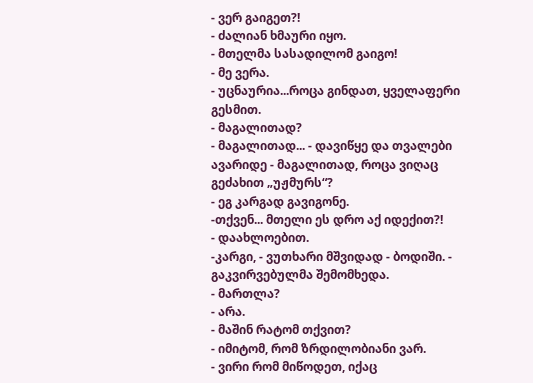- ვერ გაიგეთ?!
- ძალიან ხმაური იყო.
- მთელმა სასადილომ გაიგო!
- მე ვერა.
- უცნაურია...როცა გინდათ, ყველაფერი გესმით.
- მაგალითად?
- მაგალითად... - დავიწყე და თვალები ავარიდე - მაგალითად, როცა ვიღაც გეძახით „უჟმურს“?
- ეგ კარგად გავიგონე.
-თქვენ... მთელი ეს დრო აქ იდექით?!
- დაახლოებით.
-კარგი, - ვუთხარი მშვიდად - ბოდიში. - გაკვირვებულმა შემომხედა.
- მართლა?
- არა.
- მაშინ რატომ თქვით?
- იმიტომ, რომ ზრდილობიანი ვარ.
- ვირი რომ მიწოდეთ, იქაც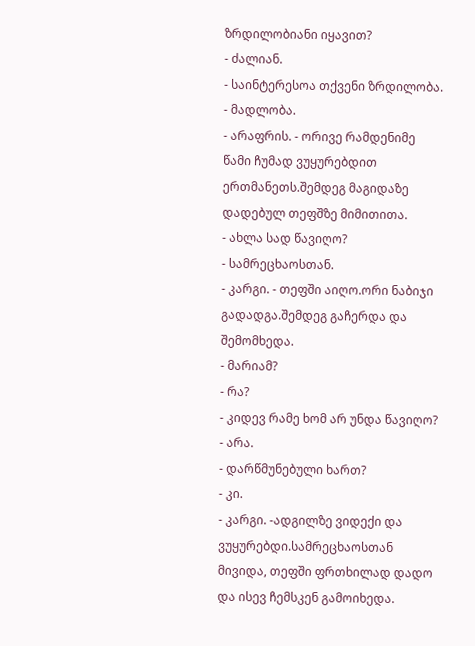ზრდილობიანი იყავით?
- ძალიან.
- საინტერესოა თქვენი ზრდილობა.
- მადლობა.
- არაფრის. - ორივე რამდენიმე წამი ჩუმად ვუყურებდით ერთმანეთს.შემდეგ მაგიდაზე დადებულ თეფშზე მიმითითა.
- ახლა სად წავიღო?
- სამრეცხაოსთან.
- კარგი. - თეფში აიღო.ორი ნაბიჯი გადადგა.შემდეგ გაჩერდა და შემომხედა.
- მარიამ?
- რა?
- კიდევ რამე ხომ არ უნდა წავიღო?
- არა.
- დარწმუნებული ხართ?
- კი.
- კარგი. -ადგილზე ვიდექი და ვუყურებდი.სამრეცხაოსთან მივიდა, თეფში ფრთხილად დადო და ისევ ჩემსკენ გამოიხედა.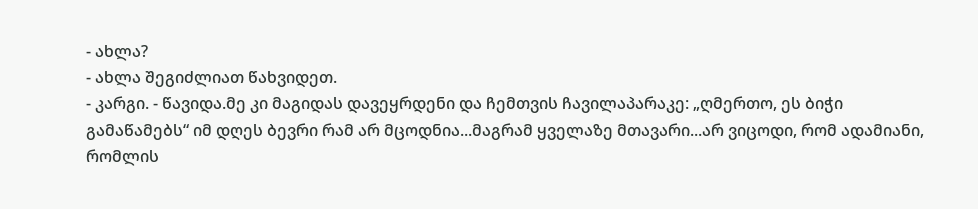- ახლა?
- ახლა შეგიძლიათ წახვიდეთ.
- კარგი. - წავიდა.მე კი მაგიდას დავეყრდენი და ჩემთვის ჩავილაპარაკე: „ღმერთო, ეს ბიჭი გამაწამებს“ იმ დღეს ბევრი რამ არ მცოდნია...მაგრამ ყველაზე მთავარი...არ ვიცოდი, რომ ადამიანი, რომლის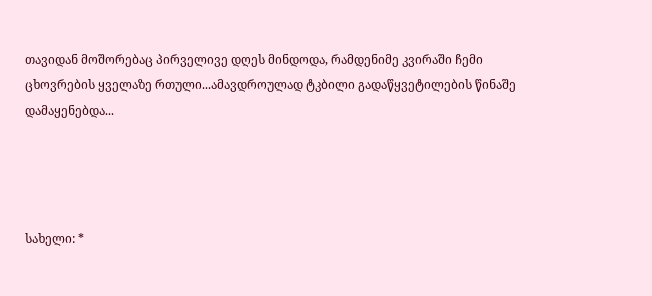თავიდან მოშორებაც პირველივე დღეს მინდოდა, რამდენიმე კვირაში ჩემი ცხოვრების ყველაზე რთული...ამავდროულად ტკბილი გადაწყვეტილების წინაშე დამაყენებდა...




სახელი: *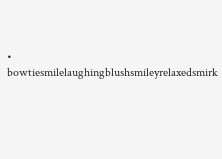• bowtiesmilelaughingblushsmileyrelaxedsmirk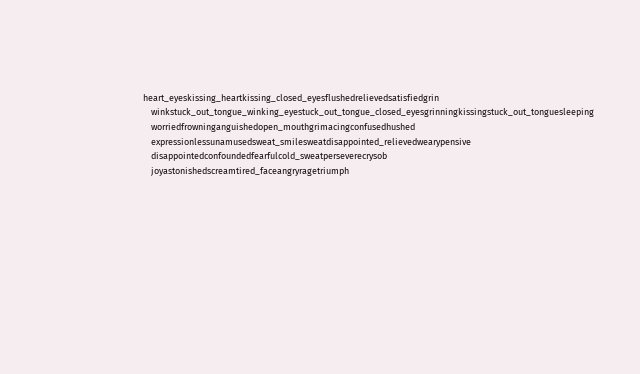heart_eyeskissing_heartkissing_closed_eyesflushedrelievedsatisfiedgrin
    winkstuck_out_tongue_winking_eyestuck_out_tongue_closed_eyesgrinningkissingstuck_out_tonguesleeping
    worriedfrowninganguishedopen_mouthgrimacingconfusedhushed
    expressionlessunamusedsweat_smilesweatdisappointed_relievedwearypensive
    disappointedconfoundedfearfulcold_sweatperseverecrysob
    joyastonishedscreamtired_faceangryragetriumph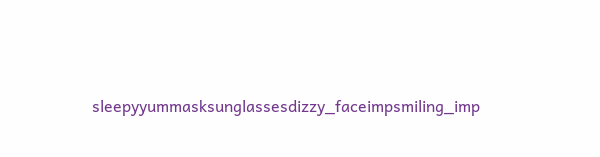sleepyyummasksunglassesdizzy_faceimpsmiling_imp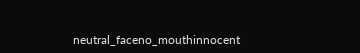neutral_faceno_mouthinnocent